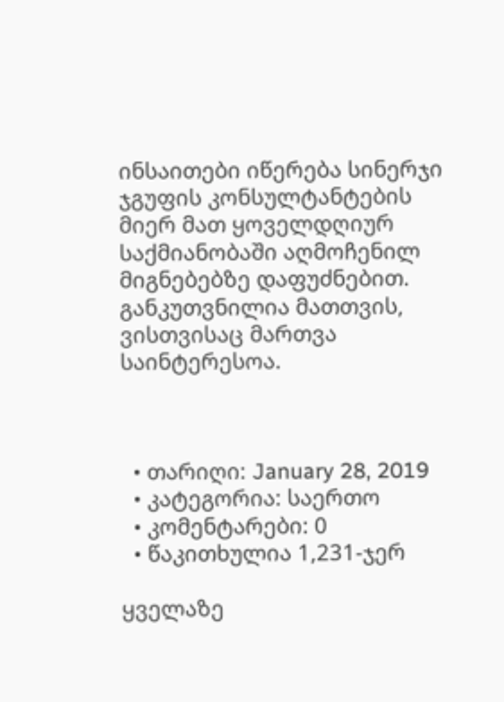ინსაითები იწერება სინერჯი ჯგუფის კონსულტანტების მიერ მათ ყოველდღიურ საქმიანობაში აღმოჩენილ მიგნებებზე დაფუძნებით. განკუთვნილია მათთვის, ვისთვისაც მართვა საინტერესოა.



  • თარიღი: January 28, 2019
  • კატეგორია: საერთო
  • კომენტარები: 0
  • წაკითხულია 1,231-ჯერ

ყველაზე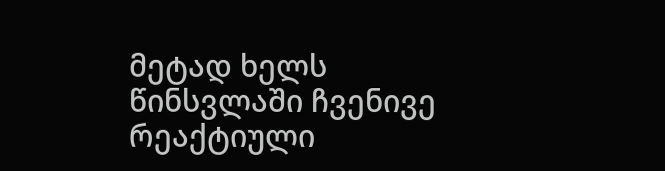მეტად ხელს წინსვლაში ჩვენივე რეაქტიული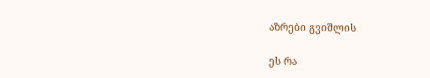აზრები გვიშლის

ეს რა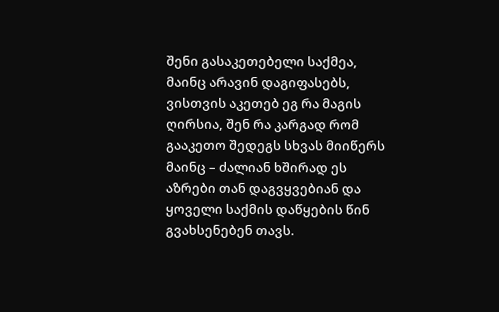შენი გასაკეთებელი საქმეა, მაინც არავინ დაგიფასებს, ვისთვის აკეთებ ეგ რა მაგის ღირსია, შენ რა კარგად რომ გააკეთო შედეგს სხვას მიიწერს მაინც – ძალიან ხშირად ეს აზრები თან დაგვყვებიან და ყოველი საქმის დაწყების წინ გვახსენებენ თავს.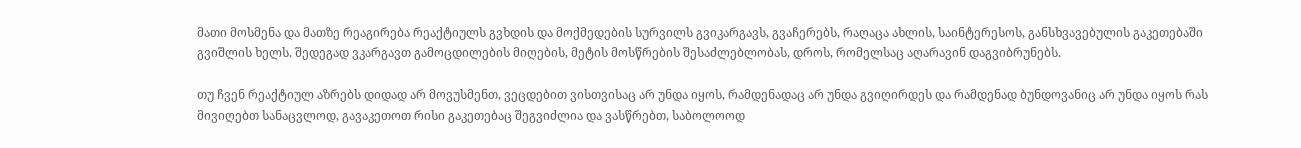მათი მოსმენა და მათზე რეაგირება რეაქტიულს გვხდის და მოქმედების სურვილს გვიკარგავს, გვაჩერებს, რაღაცა ახლის, საინტერესოს, განსხვავებულის გაკეთებაში გვიშლის ხელს. შედეგად ვკარგავთ გამოცდილების მიღების, მეტის მოსწრების შესაძლებლობას, დროს, რომელსაც აღარავინ დაგვიბრუნებს.

თუ ჩვენ რეაქტიულ აზრებს დიდად არ მოვუსმენთ, ვეცდებით ვისთვისაც არ უნდა იყოს, რამდენადაც არ უნდა გვიღირდეს და რამდენად ბუნდოვანიც არ უნდა იყოს რას მივიღებთ სანაცვლოდ, გავაკეთოთ რისი გაკეთებაც შეგვიძლია და ვასწრებთ, საბოლოოდ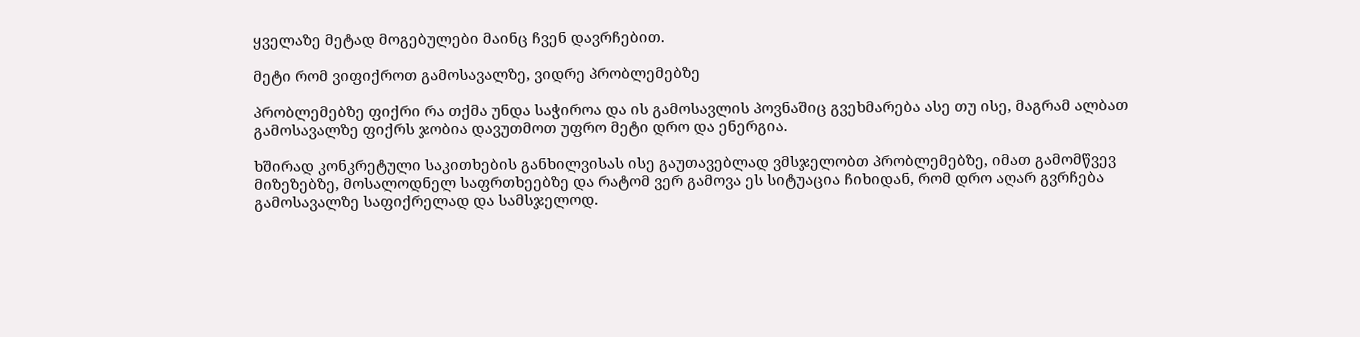ყველაზე მეტად მოგებულები მაინც ჩვენ დავრჩებით.

მეტი რომ ვიფიქროთ გამოსავალზე, ვიდრე პრობლემებზე

პრობლემებზე ფიქრი რა თქმა უნდა საჭიროა და ის გამოსავლის პოვნაშიც გვეხმარება ასე თუ ისე, მაგრამ ალბათ გამოსავალზე ფიქრს ჯობია დავუთმოთ უფრო მეტი დრო და ენერგია.

ხშირად კონკრეტული საკითხების განხილვისას ისე გაუთავებლად ვმსჯელობთ პრობლემებზე, იმათ გამომწვევ მიზეზებზე, მოსალოდნელ საფრთხეებზე და რატომ ვერ გამოვა ეს სიტუაცია ჩიხიდან, რომ დრო აღარ გვრჩება გამოსავალზე საფიქრელად და სამსჯელოდ.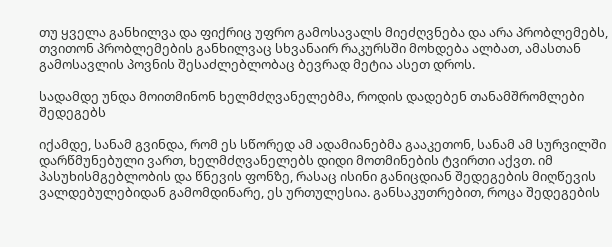თუ ყველა განხილვა და ფიქრიც უფრო გამოსავალს მიეძღვნება და არა პრობლემებს, თვითონ პრობლემების განხილვაც სხვანაირ რაკურსში მოხდება ალბათ, ამასთან გამოსავლის პოვნის შესაძლებლობაც ბევრად მეტია ასეთ დროს.

სადამდე უნდა მოითმინონ ხელმძღვანელებმა, როდის დადებენ თანამშრომლები შედეგებს

იქამდე, სანამ გვინდა, რომ ეს სწორედ ამ ადამიანებმა გააკეთონ, სანამ ამ სურვილში დარწმუნებული ვართ, ხელმძღვანელებს დიდი მოთმინების ტვირთი აქვთ. იმ პასუხისმგებლობის და წნევის ფონზე, რასაც ისინი განიცდიან შედეგების მიღწევის ვალდებულებიდან გამომდინარე, ეს ურთულესია. განსაკუთრებით, როცა შედეგების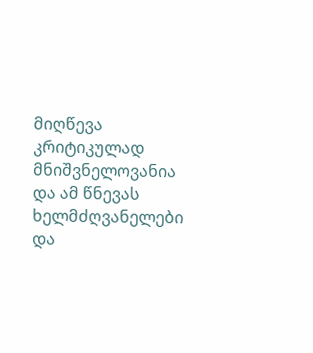მიღწევა კრიტიკულად მნიშვნელოვანია და ამ წნევას ხელმძღვანელები და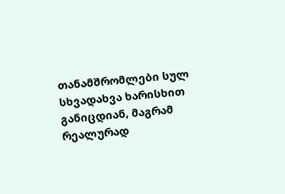თანამშრომლები სულ სხვადახვა ხარისხით განიცდიან, მაგრამ რეალურად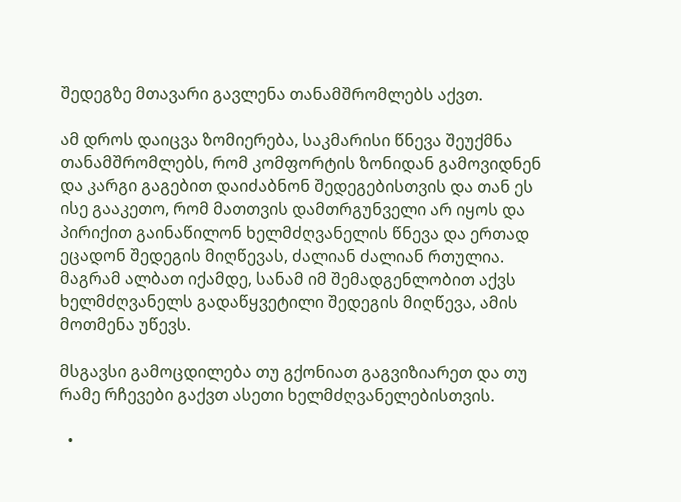შედეგზე მთავარი გავლენა თანამშრომლებს აქვთ.

ამ დროს დაიცვა ზომიერება, საკმარისი წნევა შეუქმნა თანამშრომლებს, რომ კომფორტის ზონიდან გამოვიდნენ და კარგი გაგებით დაიძაბნონ შედეგებისთვის და თან ეს ისე გააკეთო, რომ მათთვის დამთრგუნველი არ იყოს და პირიქით გაინაწილონ ხელმძღვანელის წნევა და ერთად ეცადონ შედეგის მიღწევას, ძალიან ძალიან რთულია. მაგრამ ალბათ იქამდე, სანამ იმ შემადგენლობით აქვს ხელმძღვანელს გადაწყვეტილი შედეგის მიღწევა, ამის მოთმენა უწევს.

მსგავსი გამოცდილება თუ გქონიათ გაგვიზიარეთ და თუ რამე რჩევები გაქვთ ასეთი ხელმძღვანელებისთვის.

  •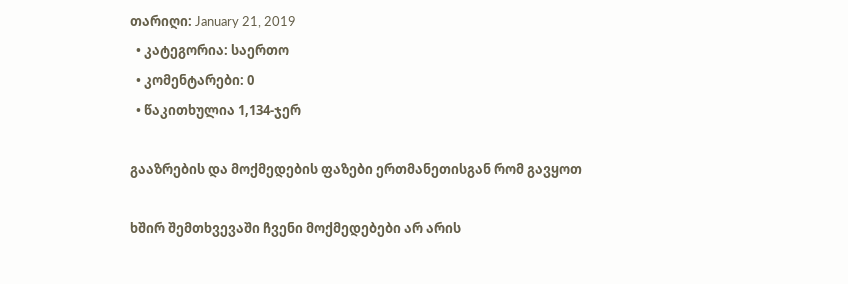თარიღი: January 21, 2019
  • კატეგორია: საერთო
  • კომენტარები: 0
  • წაკითხულია 1,134-ჯერ

გააზრების და მოქმედების ფაზები ერთმანეთისგან რომ გავყოთ

ხშირ შემთხვევაში ჩვენი მოქმედებები არ არის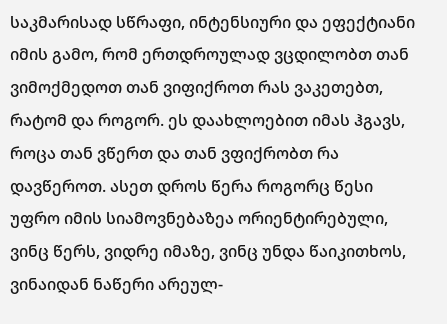საკმარისად სწრაფი, ინტენსიური და ეფექტიანი იმის გამო, რომ ერთდროულად ვცდილობთ თან ვიმოქმედოთ თან ვიფიქროთ რას ვაკეთებთ, რატომ და როგორ. ეს დაახლოებით იმას ჰგავს, როცა თან ვწერთ და თან ვფიქრობთ რა დავწეროთ. ასეთ დროს წერა როგორც წესი უფრო იმის სიამოვნებაზეა ორიენტირებული, ვინც წერს, ვიდრე იმაზე, ვინც უნდა წაიკითხოს, ვინაიდან ნაწერი არეულ-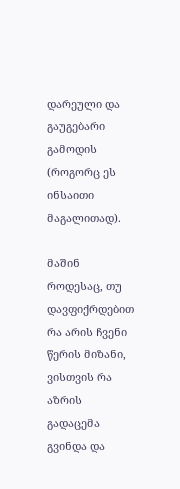დარეული და გაუგებარი გამოდის (როგორც ეს ინსაითი მაგალითად).

მაშინ როდესაც, თუ დავფიქრდებით რა არის ჩვენი წერის მიზანი, ვისთვის რა აზრის გადაცემა გვინდა და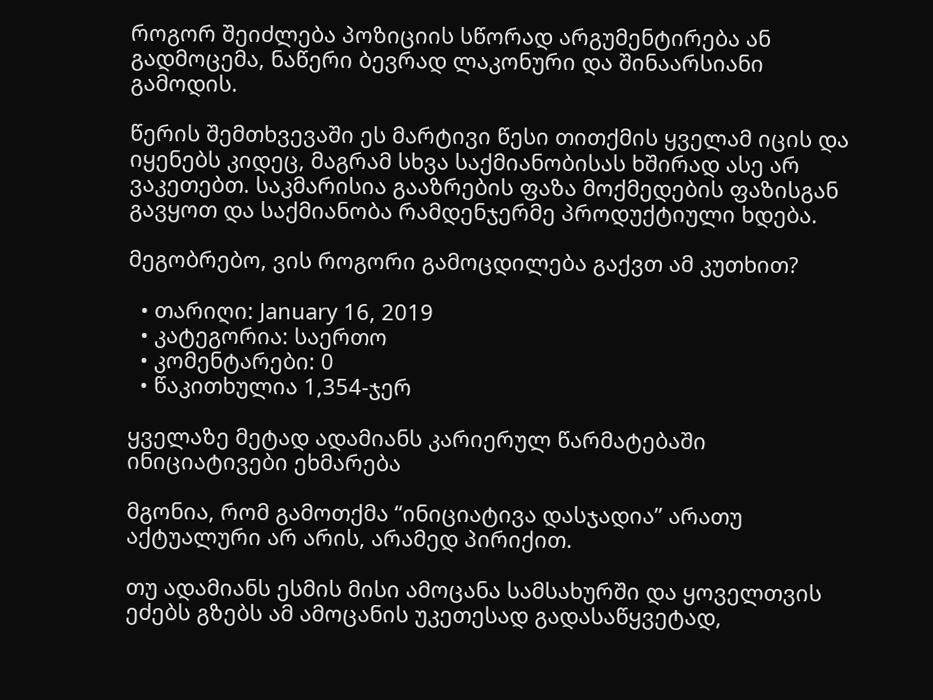როგორ შეიძლება პოზიციის სწორად არგუმენტირება ან გადმოცემა, ნაწერი ბევრად ლაკონური და შინაარსიანი გამოდის.

წერის შემთხვევაში ეს მარტივი წესი თითქმის ყველამ იცის და იყენებს კიდეც, მაგრამ სხვა საქმიანობისას ხშირად ასე არ ვაკეთებთ. საკმარისია გააზრების ფაზა მოქმედების ფაზისგან გავყოთ და საქმიანობა რამდენჯერმე პროდუქტიული ხდება.

მეგობრებო, ვის როგორი გამოცდილება გაქვთ ამ კუთხით?

  • თარიღი: January 16, 2019
  • კატეგორია: საერთო
  • კომენტარები: 0
  • წაკითხულია 1,354-ჯერ

ყველაზე მეტად ადამიანს კარიერულ წარმატებაში ინიციატივები ეხმარება

მგონია, რომ გამოთქმა “ინიციატივა დასჯადია” არათუ აქტუალური არ არის, არამედ პირიქით.

თუ ადამიანს ესმის მისი ამოცანა სამსახურში და ყოველთვის ეძებს გზებს ამ ამოცანის უკეთესად გადასაწყვეტად,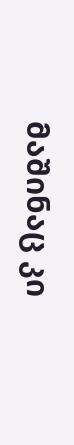მაშინაც კი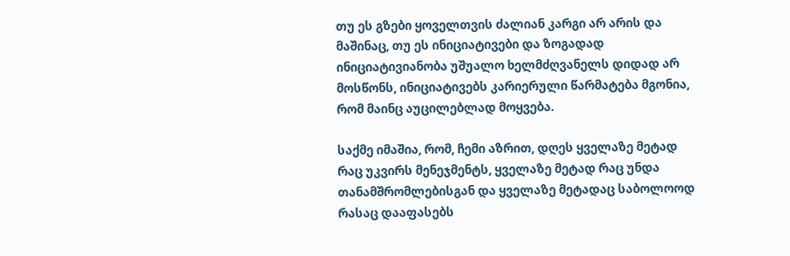თუ ეს გზები ყოველთვის ძალიან კარგი არ არის და მაშინაც, თუ ეს ინიციატივები და ზოგადად ინიციატივიანობა უშუალო ხელმძღვანელს დიდად არ მოსწონს, ინიციატივებს კარიერული წარმატება მგონია, რომ მაინც აუცილებლად მოყვება.

საქმე იმაშია, რომ, ჩემი აზრით, დღეს ყველაზე მეტად რაც უკვირს მენეჯმენტს, ყველაზე მეტად რაც უნდა თანამშრომლებისგან და ყველაზე მეტადაც საბოლოოდ რასაც დააფასებს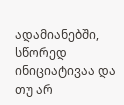ადამიანებში, სწორედ ინიციატივაა და თუ არ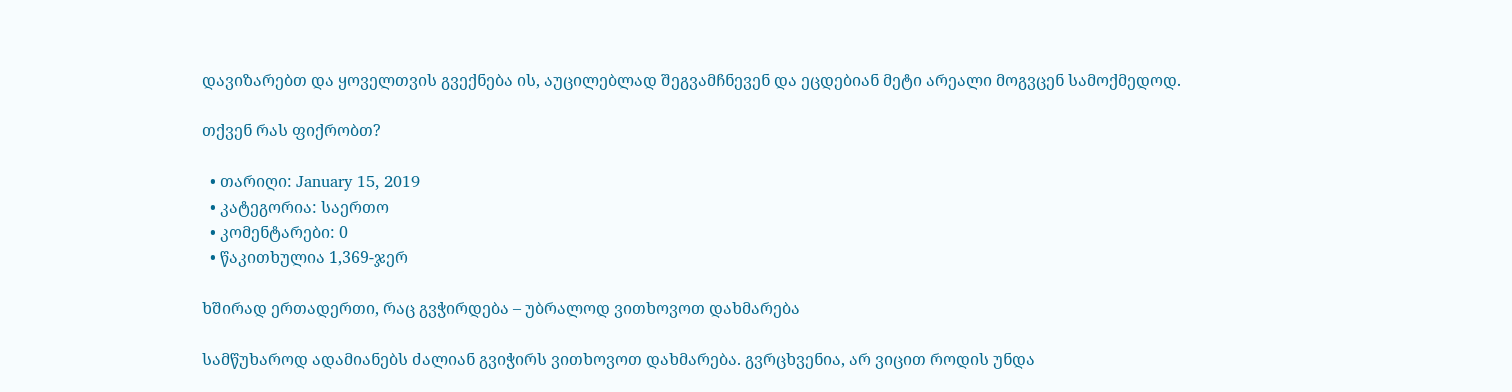დავიზარებთ და ყოველთვის გვექნება ის, აუცილებლად შეგვამჩნევენ და ეცდებიან მეტი არეალი მოგვცენ სამოქმედოდ.

თქვენ რას ფიქრობთ?

  • თარიღი: January 15, 2019
  • კატეგორია: საერთო
  • კომენტარები: 0
  • წაკითხულია 1,369-ჯერ

ხშირად ერთადერთი, რაც გვჭირდება – უბრალოდ ვითხოვოთ დახმარება

სამწუხაროდ ადამიანებს ძალიან გვიჭირს ვითხოვოთ დახმარება. გვრცხვენია, არ ვიცით როდის უნდა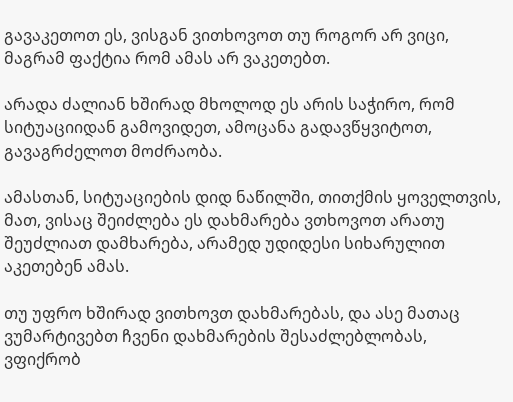გავაკეთოთ ეს, ვისგან ვითხოვოთ თუ როგორ არ ვიცი, მაგრამ ფაქტია რომ ამას არ ვაკეთებთ.

არადა ძალიან ხშირად მხოლოდ ეს არის საჭირო, რომ სიტუაციიდან გამოვიდეთ, ამოცანა გადავწყვიტოთ, გავაგრძელოთ მოძრაობა.

ამასთან, სიტუაციების დიდ ნაწილში, თითქმის ყოველთვის, მათ, ვისაც შეიძლება ეს დახმარება ვთხოვოთ არათუ შეუძლიათ დამხარება, არამედ უდიდესი სიხარულით აკეთებენ ამას.

თუ უფრო ხშირად ვითხოვთ დახმარებას, და ასე მათაც ვუმარტივებთ ჩვენი დახმარების შესაძლებლობას,  ვფიქრობ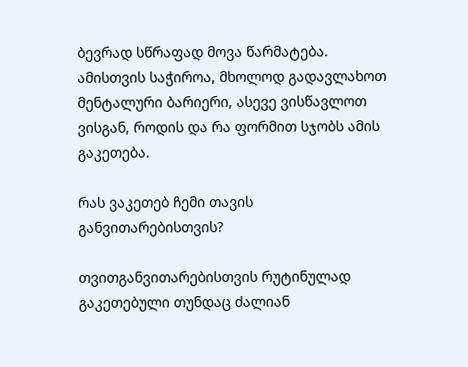ბევრად სწრაფად მოვა წარმატება. ამისთვის საჭიროა, მხოლოდ გადავლახოთ მენტალური ბარიერი, ასევე ვისწავლოთ ვისგან, როდის და რა ფორმით სჯობს ამის გაკეთება.

რას ვაკეთებ ჩემი თავის განვითარებისთვის?

თვითგანვითარებისთვის რუტინულად გაკეთებული თუნდაც ძალიან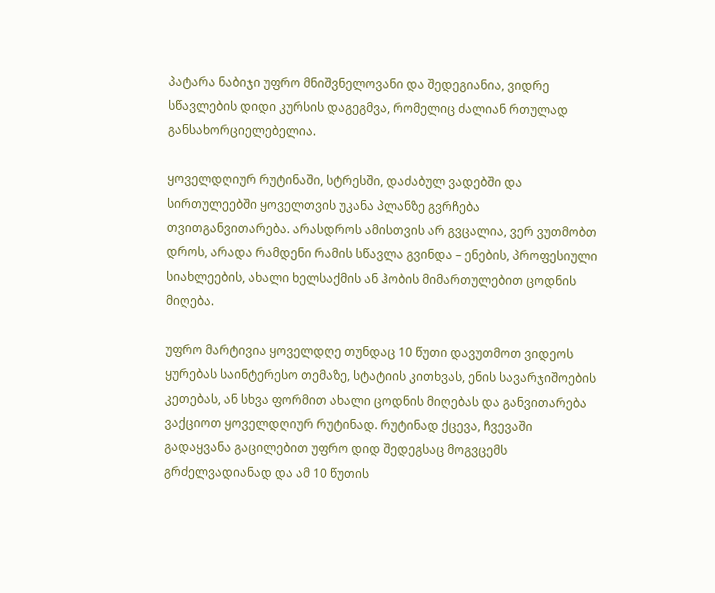პატარა ნაბიჯი უფრო მნიშვნელოვანი და შედეგიანია, ვიდრე სწავლების დიდი კურსის დაგეგმვა, რომელიც ძალიან რთულად განსახორციელებელია.

ყოველდღიურ რუტინაში, სტრესში, დაძაბულ ვადებში და სირთულეებში ყოველთვის უკანა პლანზე გვრჩება თვითგანვითარება. არასდროს ამისთვის არ გვცალია, ვერ ვუთმობთ დროს, არადა რამდენი რამის სწავლა გვინდა – ენების, პროფესიული სიახლეების, ახალი ხელსაქმის ან ჰობის მიმართულებით ცოდნის მიღება.

უფრო მარტივია ყოველდღე თუნდაც 10 წუთი დავუთმოთ ვიდეოს ყურებას საინტერესო თემაზე, სტატიის კითხვას, ენის სავარჯიშოების კეთებას, ან სხვა ფორმით ახალი ცოდნის მიღებას და განვითარება ვაქციოთ ყოველდღიურ რუტინად. რუტინად ქცევა, ჩვევაში გადაყვანა გაცილებით უფრო დიდ შედეგსაც მოგვცემს გრძელვადიანად და ამ 10 წუთის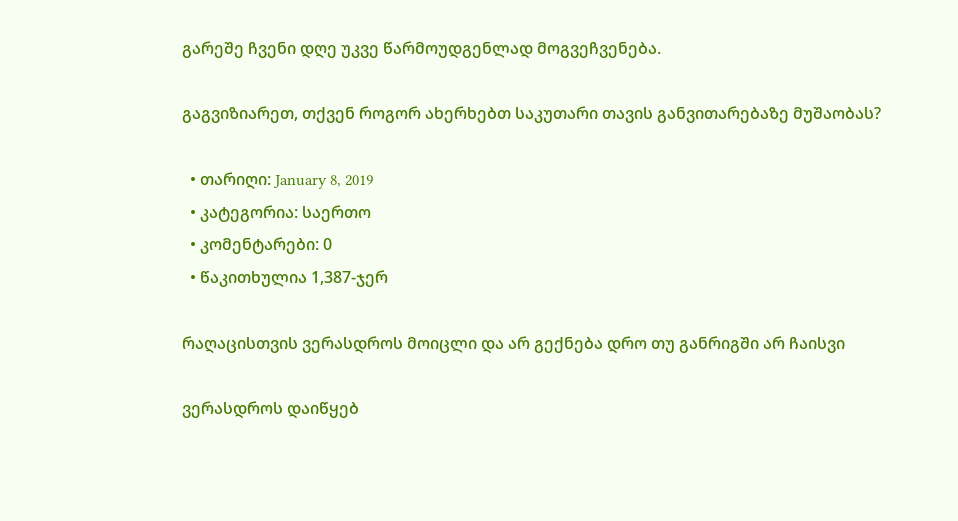გარეშე ჩვენი დღე უკვე წარმოუდგენლად მოგვეჩვენება.

გაგვიზიარეთ, თქვენ როგორ ახერხებთ საკუთარი თავის განვითარებაზე მუშაობას?

  • თარიღი: January 8, 2019
  • კატეგორია: საერთო
  • კომენტარები: 0
  • წაკითხულია 1,387-ჯერ

რაღაცისთვის ვერასდროს მოიცლი და არ გექნება დრო თუ განრიგში არ ჩაისვი

ვერასდროს დაიწყებ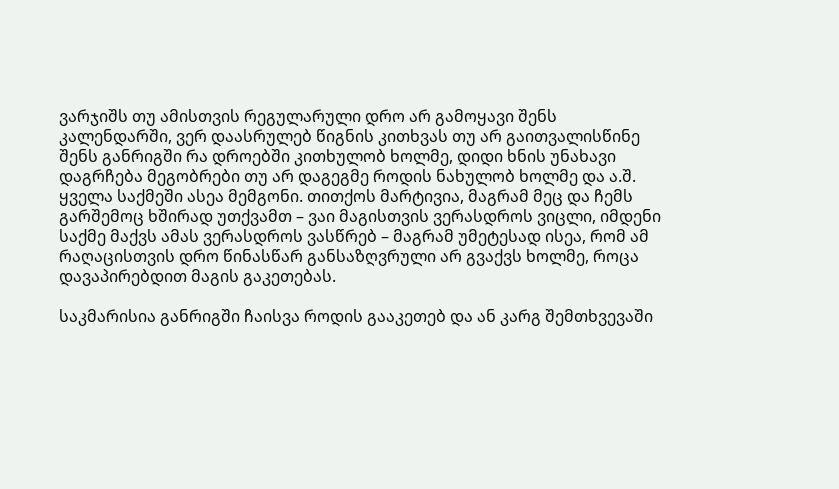ვარჯიშს თუ ამისთვის რეგულარული დრო არ გამოყავი შენს კალენდარში, ვერ დაასრულებ წიგნის კითხვას თუ არ გაითვალისწინე შენს განრიგში რა დროებში კითხულობ ხოლმე, დიდი ხნის უნახავი დაგრჩება მეგობრები თუ არ დაგეგმე როდის ნახულობ ხოლმე და ა.შ. ყველა საქმეში ასეა მემგონი. თითქოს მარტივია, მაგრამ მეც და ჩემს გარშემოც ხშირად უთქვამთ – ვაი მაგისთვის ვერასდროს ვიცლი, იმდენი საქმე მაქვს ამას ვერასდროს ვასწრებ – მაგრამ უმეტესად ისეა, რომ ამ  რაღაცისთვის დრო წინასწარ განსაზღვრული არ გვაქვს ხოლმე, როცა დავაპირებდით მაგის გაკეთებას.

საკმარისია განრიგში ჩაისვა როდის გააკეთებ და ან კარგ შემთხვევაში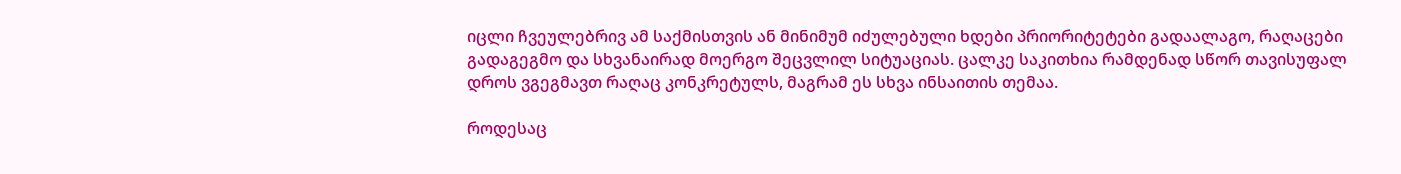იცლი ჩვეულებრივ ამ საქმისთვის ან მინიმუმ იძულებული ხდები პრიორიტეტები გადაალაგო, რაღაცები გადაგეგმო და სხვანაირად მოერგო შეცვლილ სიტუაციას. ცალკე საკითხია რამდენად სწორ თავისუფალ დროს ვგეგმავთ რაღაც კონკრეტულს, მაგრამ ეს სხვა ინსაითის თემაა.

როდესაც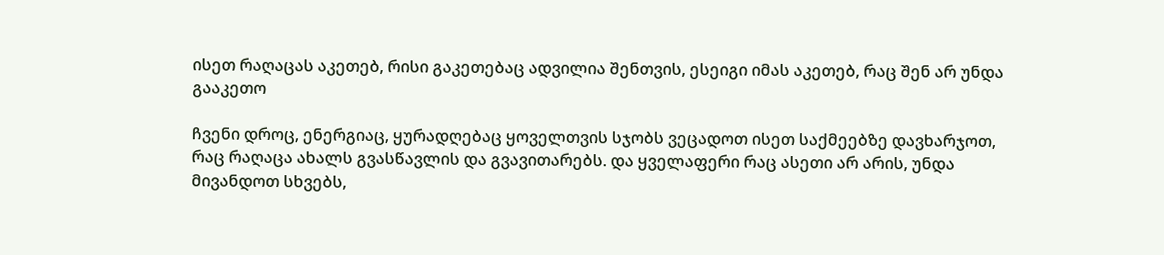ისეთ რაღაცას აკეთებ, რისი გაკეთებაც ადვილია შენთვის, ესეიგი იმას აკეთებ, რაც შენ არ უნდა გააკეთო

ჩვენი დროც, ენერგიაც, ყურადღებაც ყოველთვის სჯობს ვეცადოთ ისეთ საქმეებზე დავხარჯოთ, რაც რაღაცა ახალს გვასწავლის და გვავითარებს. და ყველაფერი რაც ასეთი არ არის, უნდა მივანდოთ სხვებს,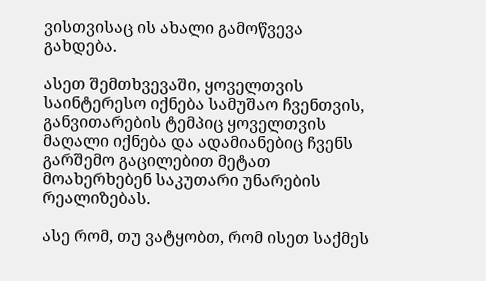ვისთვისაც ის ახალი გამოწვევა გახდება.

ასეთ შემთხვევაში, ყოველთვის საინტერესო იქნება სამუშაო ჩვენთვის, განვითარების ტემპიც ყოველთვის მაღალი იქნება და ადამიანებიც ჩვენს გარშემო გაცილებით მეტათ მოახერხებენ საკუთარი უნარების რეალიზებას.

ასე რომ, თუ ვატყობთ, რომ ისეთ საქმეს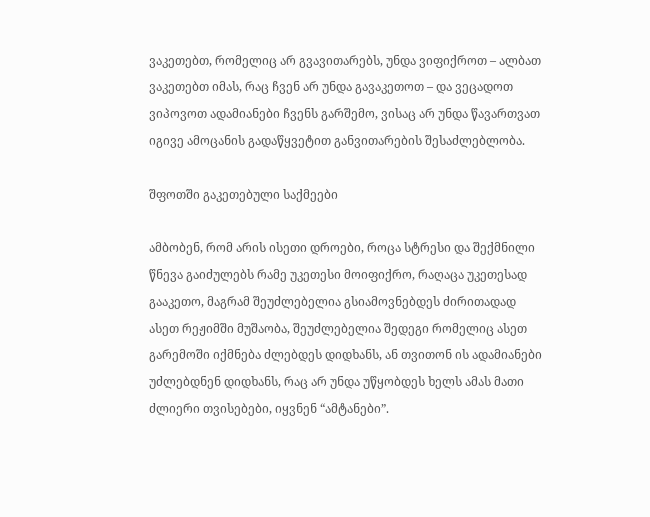ვაკეთებთ, რომელიც არ გვავითარებს, უნდა ვიფიქროთ – ალბათ ვაკეთებთ იმას, რაც ჩვენ არ უნდა გავაკეთოთ – და ვეცადოთ ვიპოვოთ ადამიანები ჩვენს გარშემო, ვისაც არ უნდა წავართვათ იგივე ამოცანის გადაწყვეტით განვითარების შესაძლებლობა.

შფოთში გაკეთებული საქმეები

ამბობენ, რომ არის ისეთი დროები, როცა სტრესი და შექმნილი წნევა გაიძულებს რამე უკეთესი მოიფიქრო, რაღაცა უკეთესად გააკეთო, მაგრამ შეუძლებელია გსიამოვნებდეს ძირითადად ასეთ რეჟიმში მუშაობა, შეუძლებელია შედეგი რომელიც ასეთ გარემოში იქმნება ძლებდეს დიდხანს, ან თვითონ ის ადამიანები უძლებდნენ დიდხანს, რაც არ უნდა უწყობდეს ხელს ამას მათი ძლიერი თვისებები, იყვნენ “ამტანები”.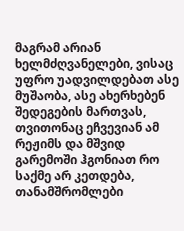მაგრამ არიან ხელმძღვანელები, ვისაც უფრო უადვილდებათ ასე მუშაობა, ასე ახერხებენ შედეგების მართვას, თვითონაც ეჩვევიან ამ რეჟიმს და მშვიდ გარემოში ჰგონიათ რო საქმე არ კეთდება, თანამშრომლები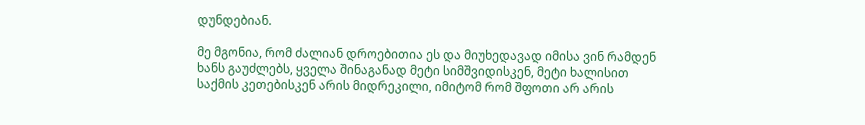დუნდებიან.

მე მგონია, რომ ძალიან დროებითია ეს და მიუხედავად იმისა ვინ რამდენ ხანს გაუძლებს, ყველა შინაგანად მეტი სიმშვიდისკენ, მეტი ხალისით საქმის კეთებისკენ არის მიდრეკილი, იმიტომ რომ შფოთი არ არის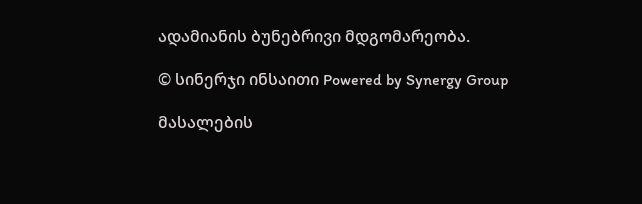ადამიანის ბუნებრივი მდგომარეობა.

© სინერჯი ინსაითი Powered by Synergy Group

მასალების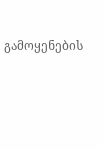გამოყენების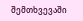შემთხვევაში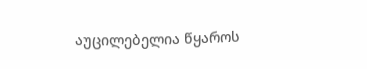აუცილებელია წყაროს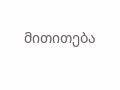მითითება